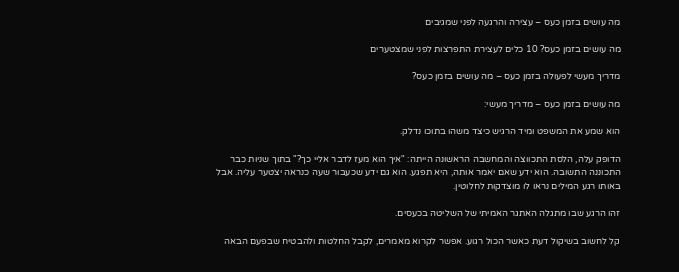מה עושים בזמן כעס – עצירה והרגעה לפני שמגיבים

מה עושים בזמן כעס? 10 כלים לעצירת התפרצות לפני שמצטערים

מדריך מעשי לפעולה בזמן כעס – מה עושים בזמן כעס?

מה עושים בזמן כעס – מדריך מעשי:

הוא שמע את המשפט ומיד הרגיש כיצד משהו בתוכו נדלק.

הדופק עלה, הלסת התכווצה והמחשבה הראשונה הייתה: "איך הוא מעז לדבר אליי כך?" בתוך שניות כבר התכוננה התשובה. הוא ידע שאם יאמר אותה, היא תפגע. הוא גם ידע שכעבור שעה כנראה יצטער עליה. אבל באותו רגע המילים נראו לו מוצדקות לחלוטין.

זהו הרגע שבו מתגלה האתגר האמיתי של השליטה בכעסים.

קל לחשוב בשיקול דעת כאשר הכול רגוע. אפשר לקרוא מאמרים, לקבל החלטות ולהבטיח שבפעם הבאה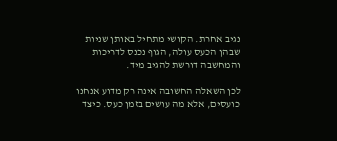נגיב אחרת. הקושי מתחיל באותן שניות שבהן הכעס עולה, הגוף נכנס לדריכות והמחשבה דורשת להגיב מיד.

לכן השאלה החשובה אינה רק מדוע אנחנו כועסים, אלא מה עושים בזמן כעס. כיצד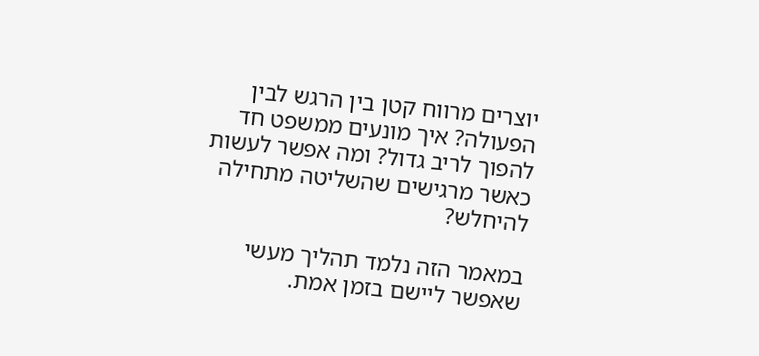יוצרים מרווח קטן בין הרגש לבין הפעולה? איך מונעים ממשפט חד להפוך לריב גדול? ומה אפשר לעשות כאשר מרגישים שהשליטה מתחילה להיחלש?

במאמר הזה נלמד תהליך מעשי שאפשר ליישם בזמן אמת.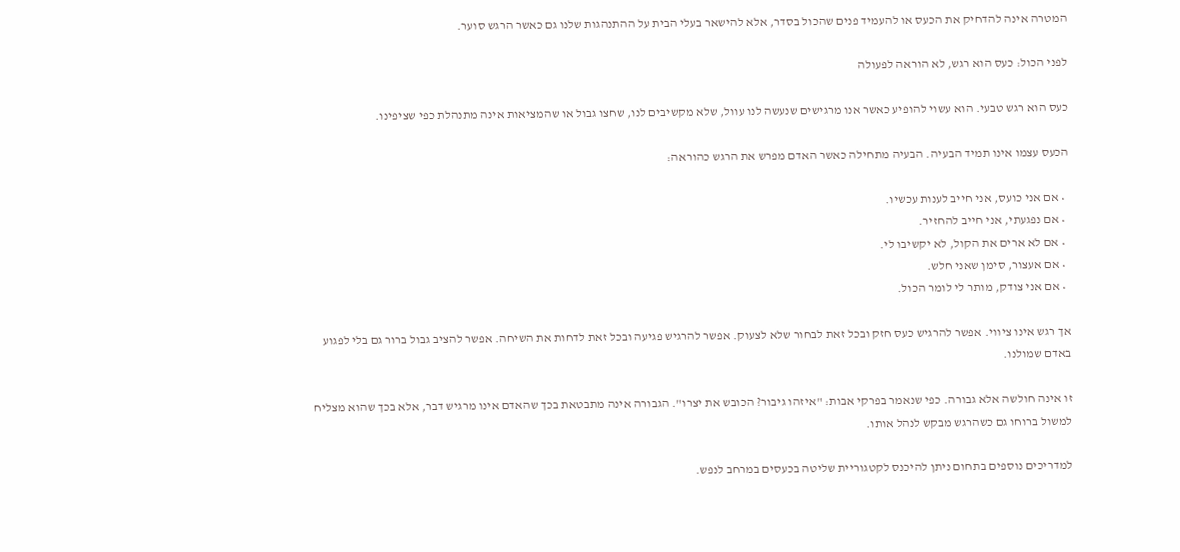המטרה אינה להדחיק את הכעס או להעמיד פנים שהכול בסדר, אלא להישאר בעלי הבית על ההתנהגות שלנו גם כאשר הרגש סוער.

לפני הכול: כעס הוא רגש, לא הוראה לפעולה

כעס הוא רגש טבעי. הוא עשוי להופיע כאשר אנו מרגישים שנעשה לנו עוול, שלא מקשיבים לנו, שחצו גבול או שהמציאות אינה מתנהלת כפי שציפינו.

הכעס עצמו אינו תמיד הבעיה. הבעיה מתחילה כאשר האדם מפרש את הרגש כהוראה:

  • אם אני כועס, אני חייב לענות עכשיו.
  • אם נפגעתי, אני חייב להחזיר.
  • אם לא ארים את הקול, לא יקשיבו לי.
  • אם אעצור, סימן שאני חלש.
  • אם אני צודק, מותר לי לומר הכול.

אך רגש אינו ציווי. אפשר להרגיש כעס חזק ובכל זאת לבחור שלא לצעוק. אפשר להרגיש פגיעה ובכל זאת לדחות את השיחה. אפשר להציב גבול ברור גם בלי לפגוע באדם שמולנו.

זו אינה חולשה אלא גבורה. כפי שנאמר בפרקי אבות: "איזהו גיבור? הכובש את יצרו". הגבורה אינה מתבטאת בכך שהאדם אינו מרגיש דבר, אלא בכך שהוא מצליח למשול ברוחו גם כשהרגש מבקש לנהל אותו.

למדריכים נוספים בתחום ניתן להיכנס לקטגוריית שליטה בכעסים במרחב לנפש.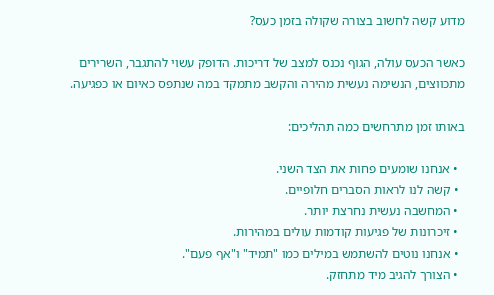מדוע קשה לחשוב בצורה שקולה בזמן כעס?

כאשר הכעס עולה, הגוף נכנס למצב של דריכות. הדופק עשוי להתגבר, השרירים מתכווצים, הנשימה נעשית מהירה והקשב מתמקד במה שנתפס כאיום או כפגיעה.

באותו זמן מתרחשים כמה תהליכים:

  • אנחנו שומעים פחות את הצד השני.
  • קשה לנו לראות הסברים חלופיים.
  • המחשבה נעשית נחרצת יותר.
  • זיכרונות של פגיעות קודמות עולים במהירות.
  • אנחנו נוטים להשתמש במילים כמו "תמיד" ו"אף פעם".
  • הצורך להגיב מיד מתחזק.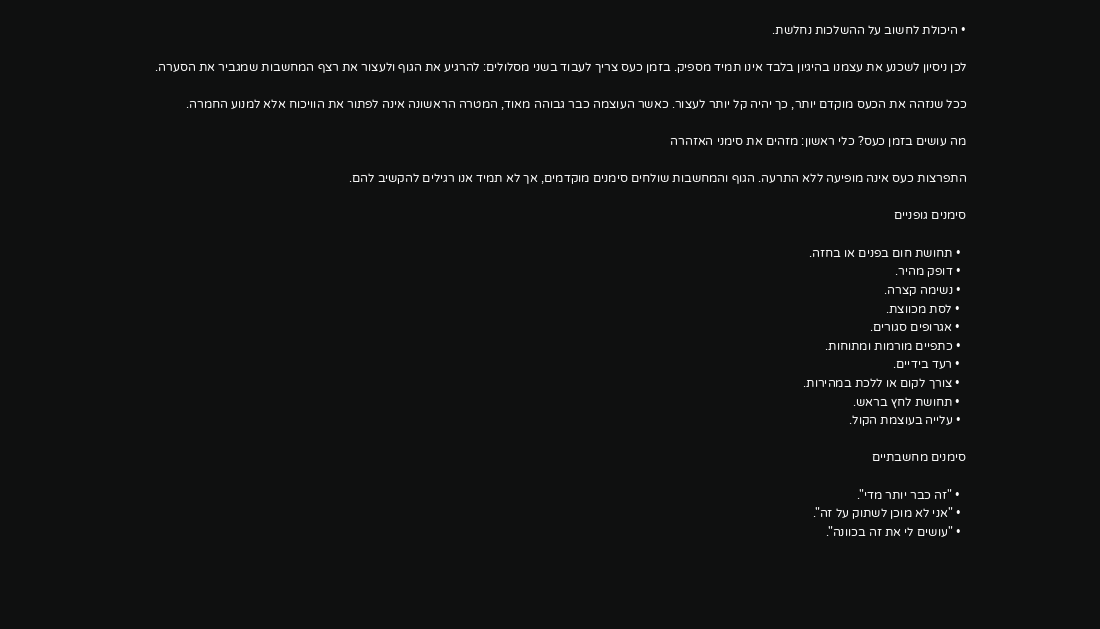• היכולת לחשוב על ההשלכות נחלשת.

לכן ניסיון לשכנע את עצמנו בהיגיון בלבד אינו תמיד מספיק. בזמן כעס צריך לעבוד בשני מסלולים: להרגיע את הגוף ולעצור את רצף המחשבות שמגביר את הסערה.

ככל שנזהה את הכעס מוקדם יותר, כך יהיה קל יותר לעצור. כאשר העוצמה כבר גבוהה מאוד, המטרה הראשונה אינה לפתור את הוויכוח אלא למנוע החמרה.

מה עושים בזמן כעס? כלי ראשון: מזהים את סימני האזהרה

התפרצות כעס אינה מופיעה ללא התרעה. הגוף והמחשבות שולחים סימנים מוקדמים, אך לא תמיד אנו רגילים להקשיב להם.

סימנים גופניים

  • תחושת חום בפנים או בחזה.
  • דופק מהיר.
  • נשימה קצרה.
  • לסת מכווצת.
  • אגרופים סגורים.
  • כתפיים מורמות ומתוחות.
  • רעד בידיים.
  • צורך לקום או ללכת במהירות.
  • תחושת לחץ בראש.
  • עלייה בעוצמת הקול.

סימנים מחשבתיים

  • "זה כבר יותר מדי".
  • "אני לא מוכן לשתוק על זה".
  • "עושים לי את זה בכוונה".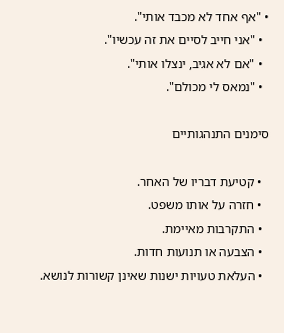• "אף אחד לא מכבד אותי".
  • "אני חייב לסיים את זה עכשיו".
  • "אם לא אגיב, ינצלו אותי".
  • "נמאס לי מכולם".

סימנים התנהגותיים

  • קטיעת דבריו של האחר.
  • חזרה על אותו משפט.
  • התקרבות מאיימת.
  • הצבעה או תנועות חדות.
  • העלאת טעויות ישנות שאינן קשורות לנושא.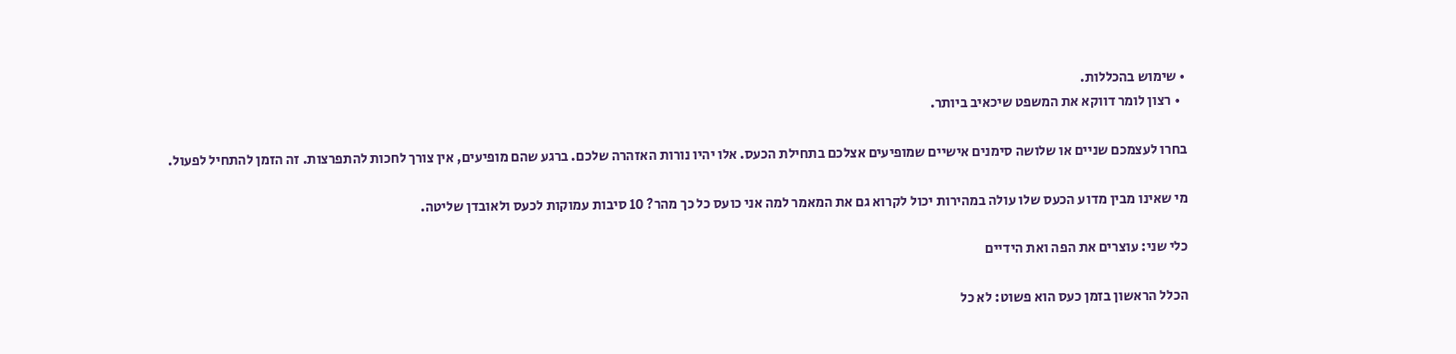• שימוש בהכללות.
  • רצון לומר דווקא את המשפט שיכאיב ביותר.

בחרו לעצמכם שניים או שלושה סימנים אישיים שמופיעים אצלכם בתחילת הכעס. אלו יהיו נורות האזהרה שלכם. ברגע שהם מופיעים, אין צורך לחכות להתפרצות. זה הזמן להתחיל לפעול.

מי שאינו מבין מדוע הכעס שלו עולה במהירות יכול לקרוא גם את המאמר למה אני כועס כל כך מהר? 10 סיבות עמוקות לכעס ולאובדן שליטה.

כלי שני: עוצרים את הפה ואת הידיים

הכלל הראשון בזמן כעס הוא פשוט: לא כל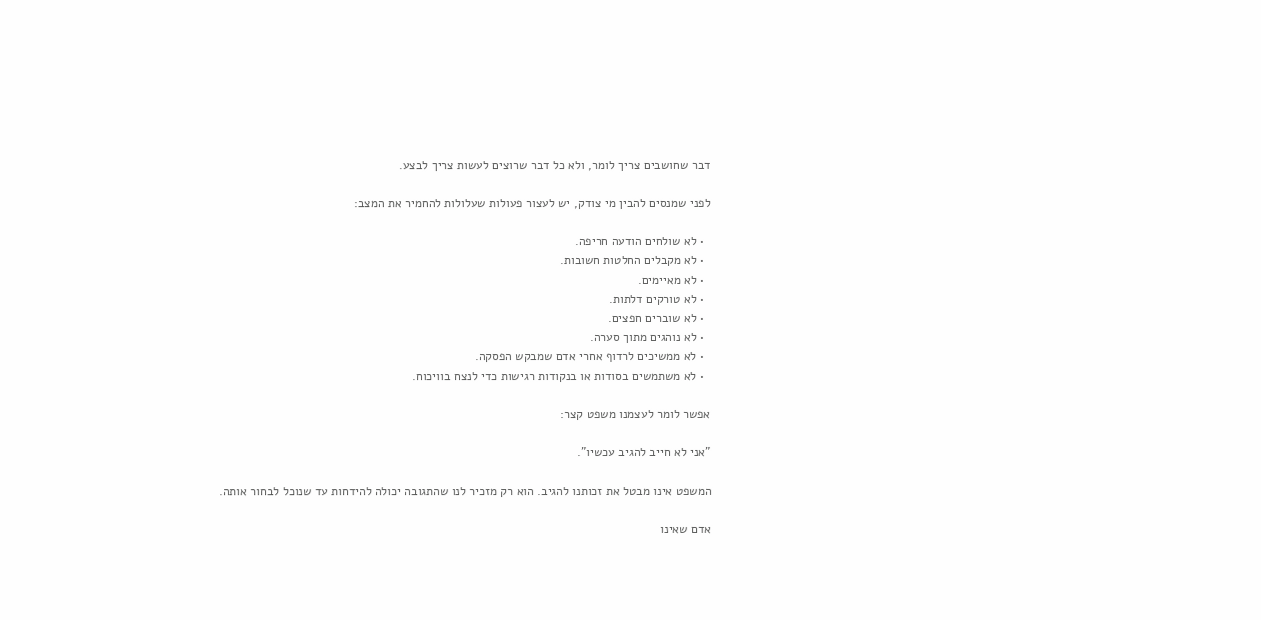דבר שחושבים צריך לומר, ולא כל דבר שרוצים לעשות צריך לבצע.

לפני שמנסים להבין מי צודק, יש לעצור פעולות שעלולות להחמיר את המצב:

  • לא שולחים הודעה חריפה.
  • לא מקבלים החלטות חשובות.
  • לא מאיימים.
  • לא טורקים דלתות.
  • לא שוברים חפצים.
  • לא נוהגים מתוך סערה.
  • לא ממשיכים לרדוף אחרי אדם שמבקש הפסקה.
  • לא משתמשים בסודות או בנקודות רגישות כדי לנצח בוויכוח.

אפשר לומר לעצמנו משפט קצר:

"אני לא חייב להגיב עכשיו".

המשפט אינו מבטל את זכותנו להגיב. הוא רק מזכיר לנו שהתגובה יכולה להידחות עד שנוכל לבחור אותה.

אדם שאינו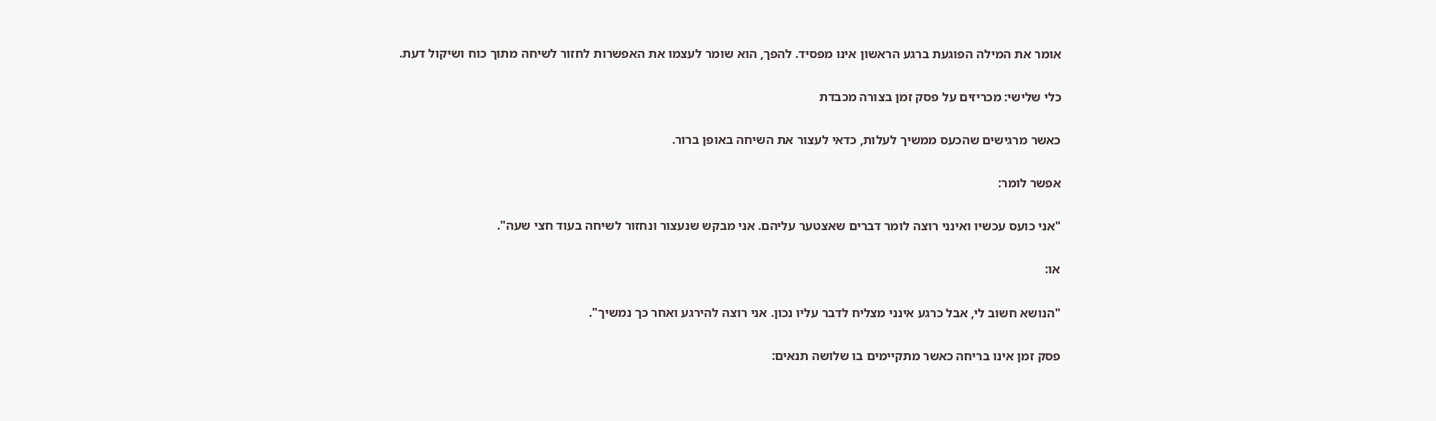אומר את המילה הפוגעת ברגע הראשון אינו מפסיד. להפך, הוא שומר לעצמו את האפשרות לחזור לשיחה מתוך כוח ושיקול דעת.

כלי שלישי: מכריזים על פסק זמן בצורה מכבדת

כאשר מרגישים שהכעס ממשיך לעלות, כדאי לעצור את השיחה באופן ברור.

אפשר לומר:

"אני כועס עכשיו ואינני רוצה לומר דברים שאצטער עליהם. אני מבקש שנעצור ונחזור לשיחה בעוד חצי שעה".

או:

"הנושא חשוב לי, אבל כרגע אינני מצליח לדבר עליו נכון. אני רוצה להירגע ואחר כך נמשיך".

פסק זמן אינו בריחה כאשר מתקיימים בו שלושה תנאים: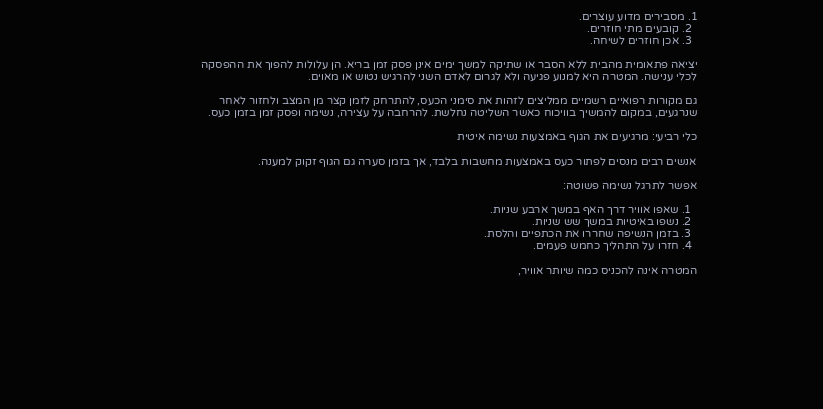1. מסבירים מדוע עוצרים.
  2. קובעים מתי חוזרים.
  3. אכן חוזרים לשיחה.

יציאה פתאומית מהבית ללא הסבר או שתיקה למשך ימים אינן פסק זמן בריא. הן עלולות להפוך את ההפסקה לכלי ענישה. המטרה היא למנוע פגיעה ולא לגרום לאדם השני להרגיש נטוש או מאוים.

גם מקורות רפואיים רשמיים ממליצים לזהות את סימני הכעס, להתרחק לזמן קצר מן המצב ולחזור לאחר שנרגעים, במקום להמשיך בוויכוח כאשר השליטה נחלשת. להרחבה על עצירה, נשימה ופסק זמן בזמן כעס.

כלי רביעי: מרגיעים את הגוף באמצעות נשימה איטית

אנשים רבים מנסים לפתור כעס באמצעות מחשבות בלבד, אך בזמן סערה גם הגוף זקוק למענה.

אפשר לתרגל נשימה פשוטה:

  1. שאפו אוויר דרך האף במשך ארבע שניות.
  2. נשפו באיטיות במשך שש שניות.
  3. בזמן הנשיפה שחררו את הכתפיים והלסת.
  4. חזרו על התהליך כחמש פעמים.

המטרה אינה להכניס כמה שיותר אוויר,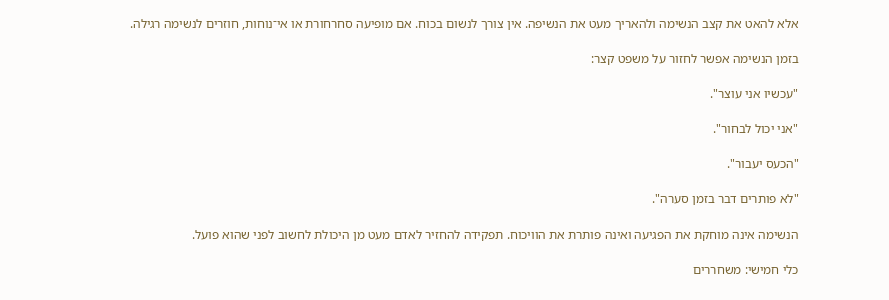אלא להאט את קצב הנשימה ולהאריך מעט את הנשיפה. אין צורך לנשום בכוח. אם מופיעה סחרחורת או אי־נוחות, חוזרים לנשימה רגילה.

בזמן הנשימה אפשר לחזור על משפט קצר:

"עכשיו אני עוצר".

"אני יכול לבחור".

"הכעס יעבור".

"לא פותרים דבר בזמן סערה".

הנשימה אינה מוחקת את הפגיעה ואינה פותרת את הוויכוח. תפקידה להחזיר לאדם מעט מן היכולת לחשוב לפני שהוא פועל.

כלי חמישי: משחררים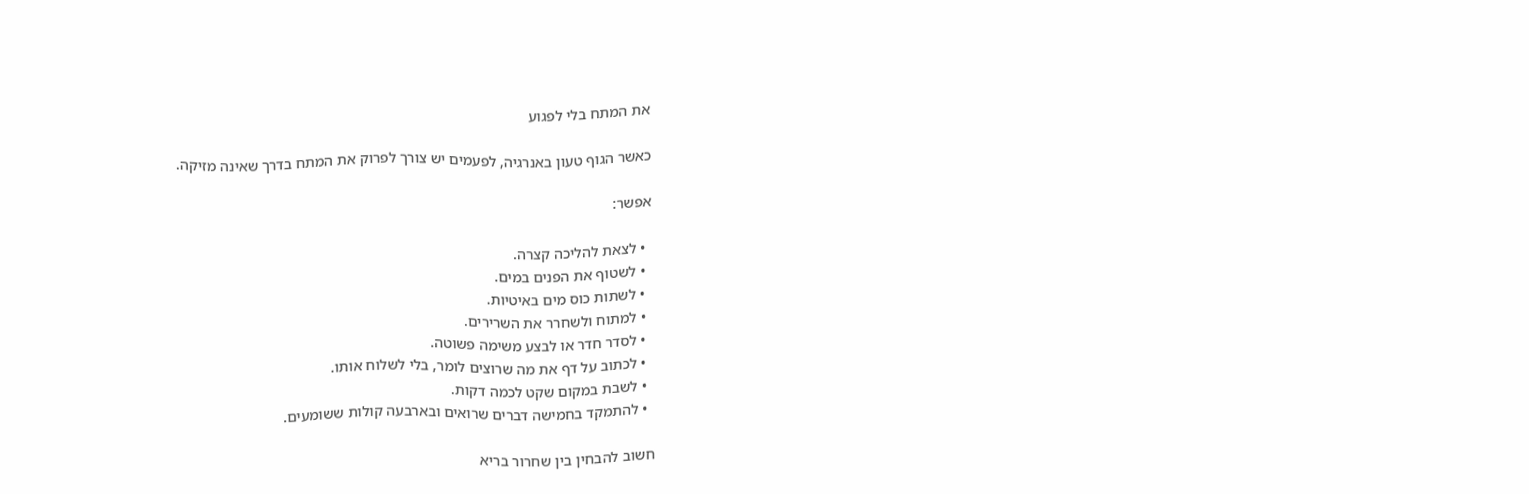את המתח בלי לפגוע

כאשר הגוף טעון באנרגיה, לפעמים יש צורך לפרוק את המתח בדרך שאינה מזיקה.

אפשר:

  • לצאת להליכה קצרה.
  • לשטוף את הפנים במים.
  • לשתות כוס מים באיטיות.
  • למתוח ולשחרר את השרירים.
  • לסדר חדר או לבצע משימה פשוטה.
  • לכתוב על דף את מה שרוצים לומר, בלי לשלוח אותו.
  • לשבת במקום שקט לכמה דקות.
  • להתמקד בחמישה דברים שרואים ובארבעה קולות ששומעים.

חשוב להבחין בין שחרור בריא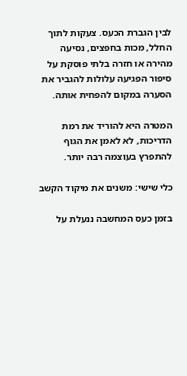לבין הגברת הכעס. צעקות לתוך החלל, מכות בחפצים, נסיעה מהירה או חזרה בלתי פוסקת על סיפור הפגיעה עלולות להגביר את הסערה במקום להפחית אותה.

המטרה היא להוריד את רמת הדריכות, לא לאמן את הגוף להתפרץ בעוצמה רבה יותר.

כלי שישי: משנים את מיקוד הקשב

בזמן כעס המחשבה ננעלת על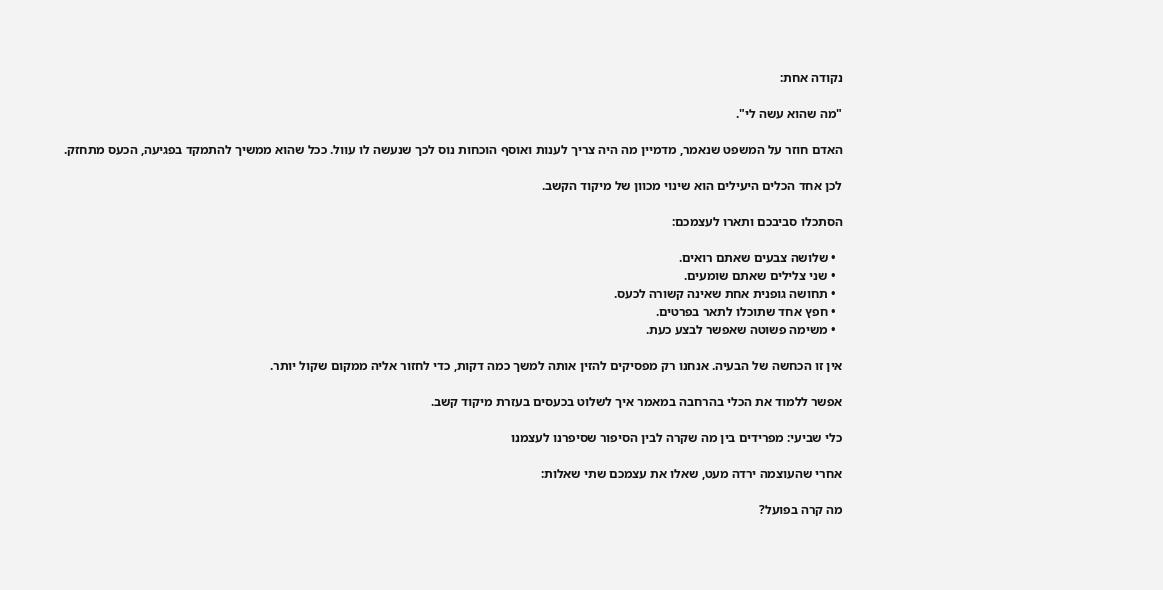נקודה אחת:

"מה שהוא עשה לי".

האדם חוזר על המשפט שנאמר, מדמיין מה היה צריך לענות ואוסף הוכחות נוס לכך שנעשה לו עוול. ככל שהוא ממשיך להתמקד בפגיעה, הכעס מתחזק.

לכן אחד הכלים היעילים הוא שינוי מכוון של מיקוד הקשב.

הסתכלו סביבכם ותארו לעצמכם:

  • שלושה צבעים שאתם רואים.
  • שני צלילים שאתם שומעים.
  • תחושה גופנית אחת שאינה קשורה לכעס.
  • חפץ אחד שתוכלו לתאר בפרטים.
  • משימה פשוטה שאפשר לבצע כעת.

אין זו הכחשה של הבעיה. אנחנו רק מפסיקים להזין אותה למשך כמה דקות, כדי לחזור אליה ממקום שקול יותר.

אפשר ללמוד את הכלי בהרחבה במאמר איך לשלוט בכעסים בעזרת מיקוד קשב.

כלי שביעי: מפרידים בין מה שקרה לבין הסיפור שסיפרנו לעצמנו

אחרי שהעוצמה ירדה מעט, שאלו את עצמכם שתי שאלות:

מה קרה בפועל?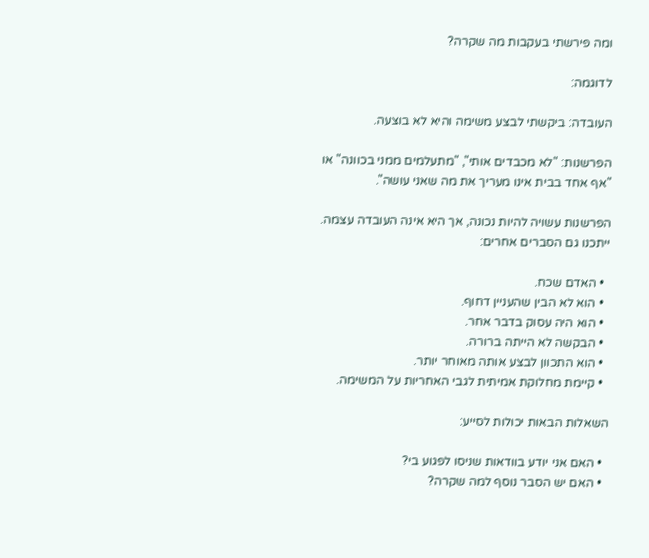ומה פירשתי בעקבות מה שקרה?

לדוגמה:

העובדה: ביקשתי לבצע משימה והיא לא בוצעה.

הפרשנות: "לא מכבדים אותי", "מתעלמים ממני בכוונה" או "אף אחד בבית אינו מעריך את מה שאני עושה".

הפרשנות עשויה להיות נכונה, אך היא אינה העובדה עצמה. ייתכנו גם הסברים אחרים:

  • האדם שכח.
  • הוא לא הבין שהעניין דחוף.
  • הוא היה עסוק בדבר אחר.
  • הבקשה לא הייתה ברורה.
  • הוא התכוון לבצע אותה מאוחר יותר.
  • קיימת מחלוקת אמיתית לגבי האחריות על המשימה.

השאלות הבאות יכולות לסייע:

  • האם אני יודע בוודאות שניסו לפגוע בי?
  • האם יש הסבר נוסף למה שקרה?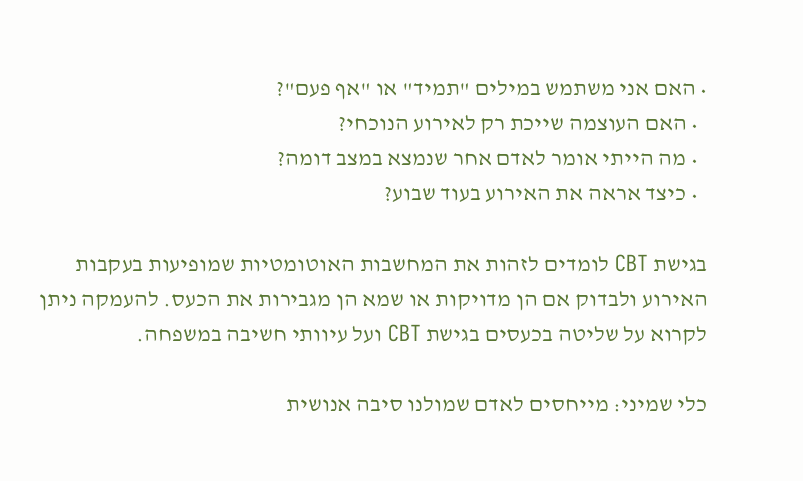• האם אני משתמש במילים "תמיד" או "אף פעם"?
  • האם העוצמה שייכת רק לאירוע הנוכחי?
  • מה הייתי אומר לאדם אחר שנמצא במצב דומה?
  • כיצד אראה את האירוע בעוד שבוע?

בגישת CBT לומדים לזהות את המחשבות האוטומטיות שמופיעות בעקבות האירוע ולבדוק אם הן מדויקות או שמא הן מגבירות את הכעס. להעמקה ניתן לקרוא על שליטה בכעסים בגישת CBT ועל עיוותי חשיבה במשפחה.

כלי שמיני: מייחסים לאדם שמולנו סיבה אנושית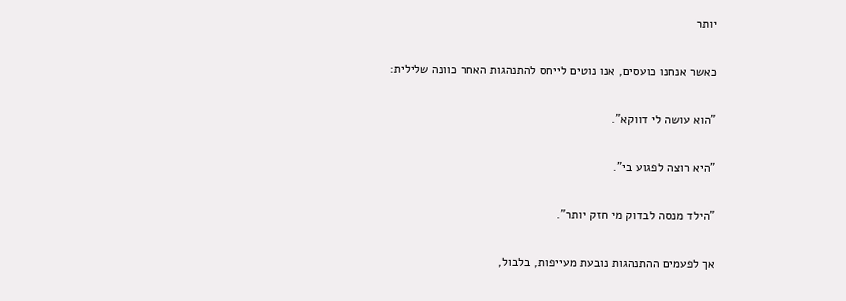יותר

כאשר אנחנו כועסים, אנו נוטים לייחס להתנהגות האחר כוונה שלילית:

"הוא עושה לי דווקא".

"היא רוצה לפגוע בי".

"הילד מנסה לבדוק מי חזק יותר".

אך לפעמים ההתנהגות נובעת מעייפות, בלבול,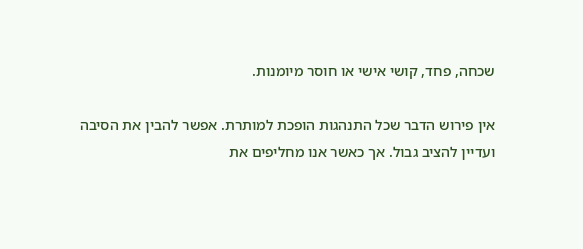שכחה, פחד, קושי אישי או חוסר מיומנות.

אין פירוש הדבר שכל התנהגות הופכת למותרת. אפשר להבין את הסיבה ועדיין להציב גבול. אך כאשר אנו מחליפים את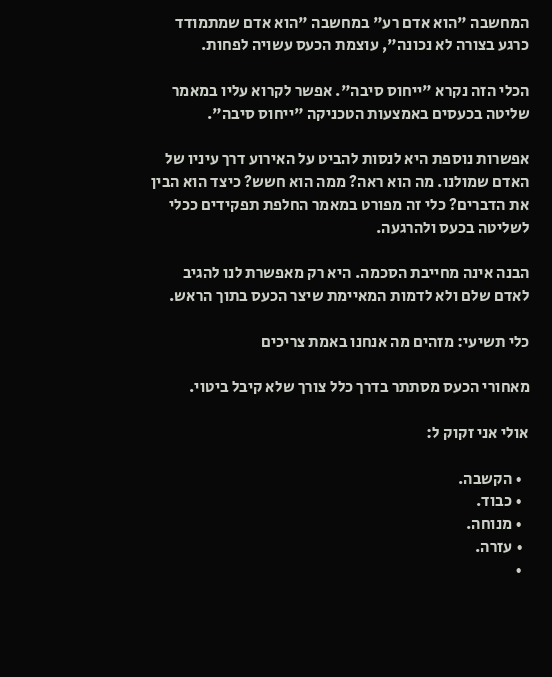המחשבה "הוא אדם רע" במחשבה "הוא אדם שמתמודד כרגע בצורה לא נכונה", עוצמת הכעס עשויה לפחות.

הכלי הזה נקרא "ייחוס סיבה". אפשר לקרוא עליו במאמר שליטה בכעסים באמצעות הטכניקה "ייחוס סיבה".

אפשרות נוספת היא לנסות להביט על האירוע דרך עיניו של האדם שמולנו. מה הוא ראה? ממה הוא חשש? כיצד הוא הבין את הדברים? כלי זה מפורט במאמר החלפת תפקידים ככלי לשליטה בכעס ולהרגעה.

הבנה אינה מחייבת הסכמה. היא רק מאפשרת לנו להגיב לאדם שלם ולא לדמות המאיימת שיצר הכעס בתוך הראש.

כלי תשיעי: מזהים מה אנחנו באמת צריכים

מאחורי הכעס מסתתר בדרך כלל צורך שלא קיבל ביטוי.

אולי אני זקוק ל:

  • הקשבה.
  • כבוד.
  • מנוחה.
  • עזרה.
  •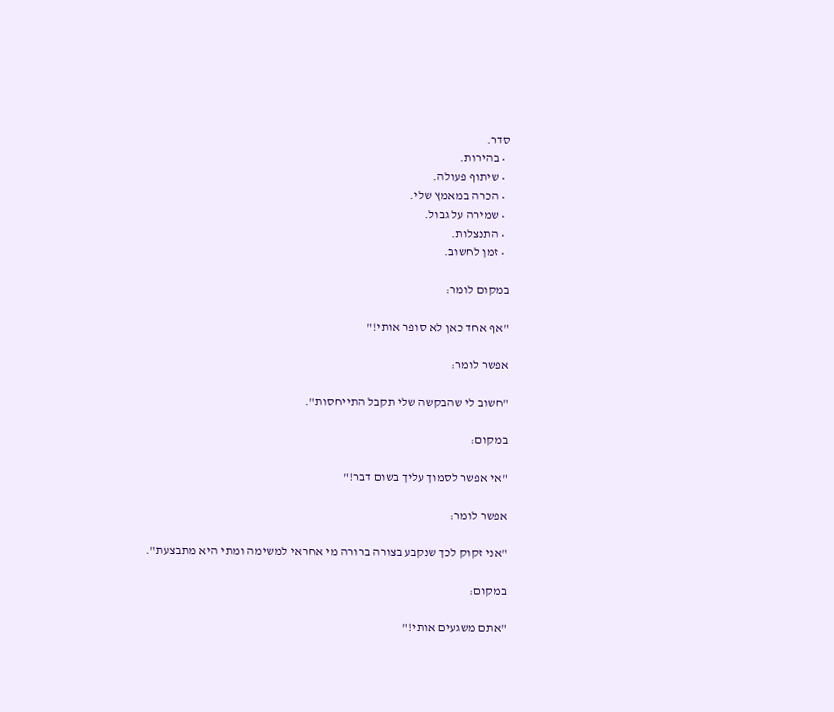סדר.
  • בהירות.
  • שיתוף פעולה.
  • הכרה במאמץ שלי.
  • שמירה על גבול.
  • התנצלות.
  • זמן לחשוב.

במקום לומר:

"אף אחד כאן לא סופר אותי!"

אפשר לומר:

"חשוב לי שהבקשה שלי תקבל התייחסות".

במקום:

"אי אפשר לסמוך עליך בשום דבר!"

אפשר לומר:

"אני זקוק לכך שנקבע בצורה ברורה מי אחראי למשימה ומתי היא מתבצעת".

במקום:

"אתם משגעים אותי!"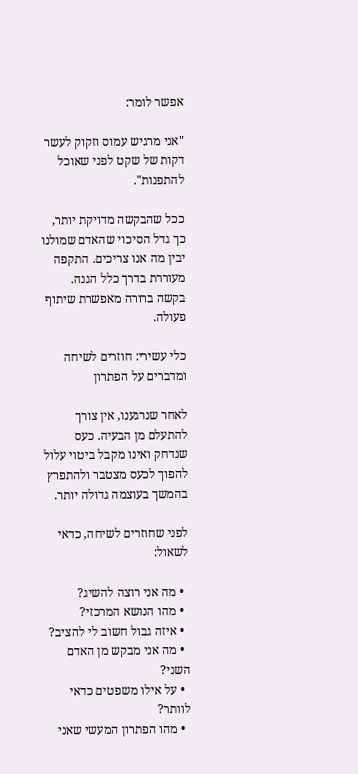אפשר לומר:

"אני מרגיש עמוס וזקוק לעשר דקות של שקט לפני שאוכל להתפנות".

ככל שהבקשה מדויקת יותר, כך גדל הסיכוי שהאדם שמולנו יבין מה אנו צריכים. התקפה מעוררת בדרך כלל הגנה. בקשה ברורה מאפשרת שיתוף פעולה.

כלי עשירי: חוזרים לשיחה ומדברים על הפתרון

לאחר שנרגענו, אין צורך להתעלם מן הבעיה. כעס שנדחק ואינו מקבל ביטוי עלול להפוך לכעס מצטבר ולהתפרץ בהמשך בעוצמה גדולה יותר.

לפני שחוזרים לשיחה, כדאי לשאול:

  • מה אני רוצה להשיג?
  • מהו הנושא המרכזי?
  • איזה גבול חשוב לי להציב?
  • מה אני מבקש מן האדם השני?
  • על אילו משפטים כדאי לוותר?
  • מהו הפתרון המעשי שאני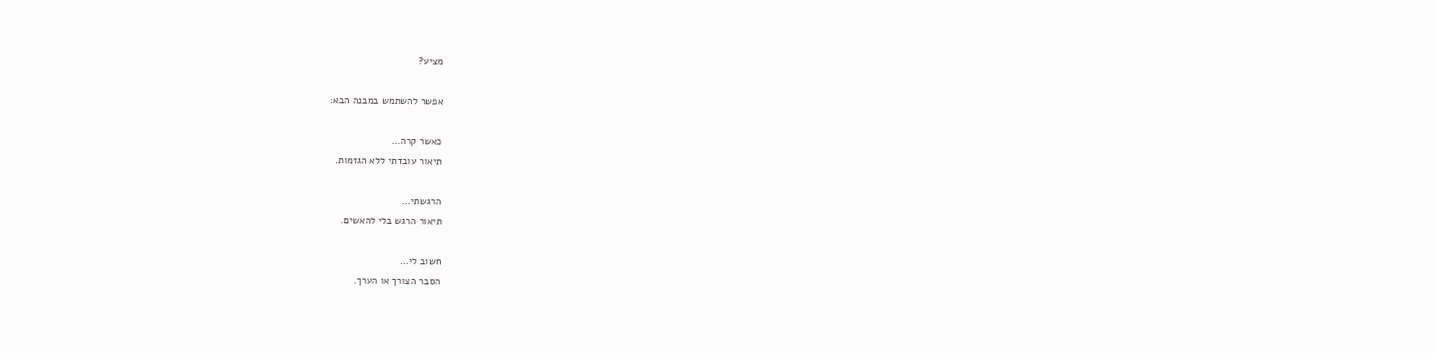מציע?

אפשר להשתמש במבנה הבא:

כאשר קרה…
תיאור עובדתי ללא הגזמות.

הרגשתי…
תיאור הרגש בלי להאשים.

חשוב לי…
הסבר הצורך או הערך.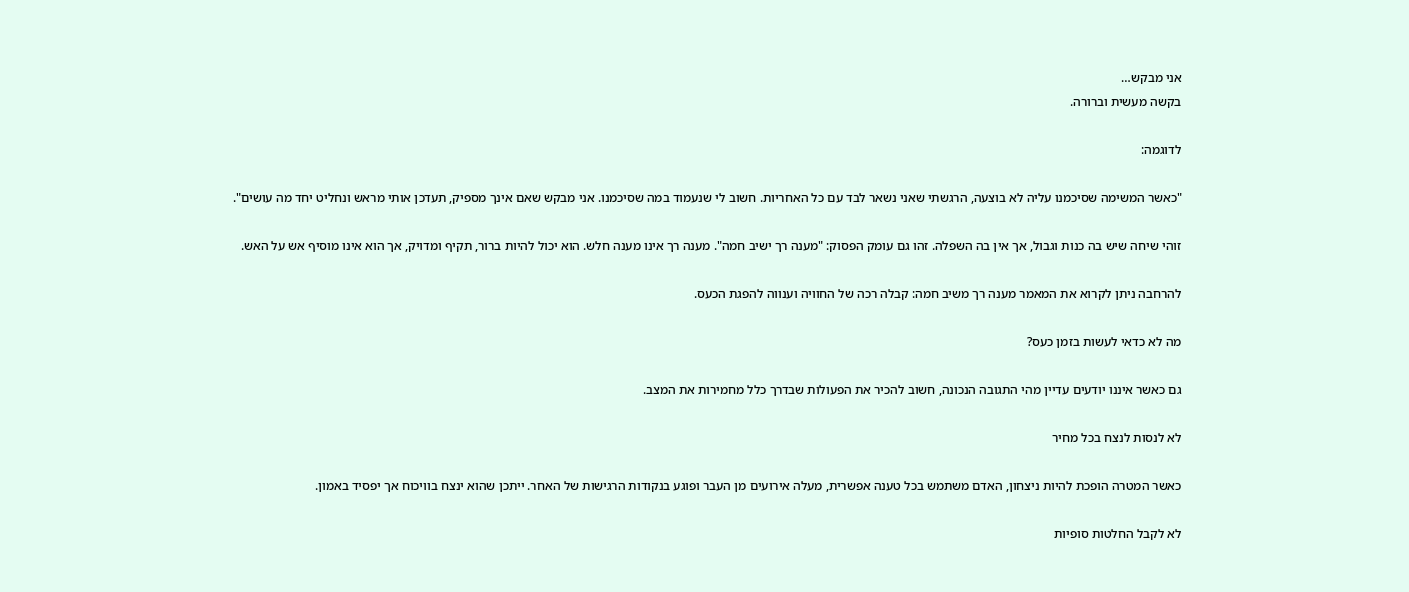אני מבקש…
בקשה מעשית וברורה.

לדוגמה:

"כאשר המשימה שסיכמנו עליה לא בוצעה, הרגשתי שאני נשאר לבד עם כל האחריות. חשוב לי שנעמוד במה שסיכמנו. אני מבקש שאם אינך מספיק, תעדכן אותי מראש ונחליט יחד מה עושים".

זוהי שיחה שיש בה כנות וגבול, אך אין בה השפלה. זהו גם עומק הפסוק: "מענה רך ישיב חמה". מענה רך אינו מענה חלש. הוא יכול להיות ברור, תקיף ומדויק, אך הוא אינו מוסיף אש על האש.

להרחבה ניתן לקרוא את המאמר מענה רך משיב חמה: קבלה רכה של החוויה וענווה להפגת הכעס.

מה לא כדאי לעשות בזמן כעס?

גם כאשר איננו יודעים עדיין מהי התגובה הנכונה, חשוב להכיר את הפעולות שבדרך כלל מחמירות את המצב.

לא לנסות לנצח בכל מחיר

כאשר המטרה הופכת להיות ניצחון, האדם משתמש בכל טענה אפשרית, מעלה אירועים מן העבר ופוגע בנקודות הרגישות של האחר. ייתכן שהוא ינצח בוויכוח אך יפסיד באמון.

לא לקבל החלטות סופיות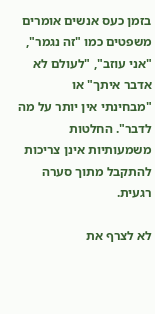בזמן כעס אנשים אומרים משפטים כמו "זה נגמר", "אני עוזב", "לעולם לא אדבר איתך" או "מבחינתי אין יותר על מה לדבר". החלטות משמעותיות אינן צריכות להתקבל מתוך סערה רגעית.

לא לצרף את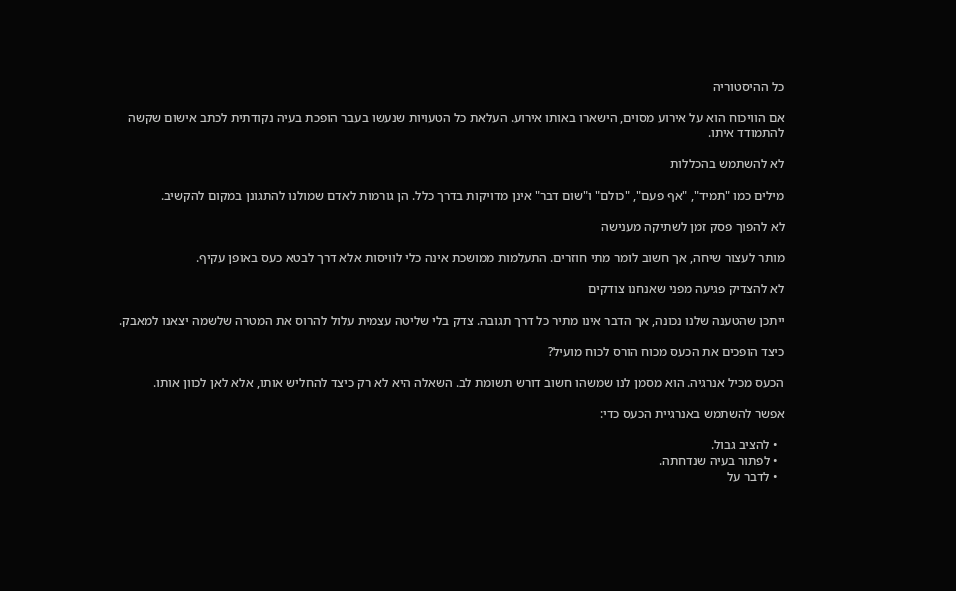כל ההיסטוריה

אם הוויכוח הוא על אירוע מסוים, הישארו באותו אירוע. העלאת כל הטעויות שנעשו בעבר הופכת בעיה נקודתית לכתב אישום שקשה להתמודד איתו.

לא להשתמש בהכללות

מילים כמו "תמיד", "אף פעם", "כולם" ו"שום דבר" אינן מדויקות בדרך כלל. הן גורמות לאדם שמולנו להתגונן במקום להקשיב.

לא להפוך פסק זמן לשתיקה מענישה

מותר לעצור שיחה, אך חשוב לומר מתי חוזרים. התעלמות ממושכת אינה כלי לוויסות אלא דרך לבטא כעס באופן עקיף.

לא להצדיק פגיעה מפני שאנחנו צודקים

ייתכן שהטענה שלנו נכונה, אך הדבר אינו מתיר כל דרך תגובה. צדק בלי שליטה עצמית עלול להרוס את המטרה שלשמה יצאנו למאבק.

כיצד הופכים את הכעס מכוח הורס לכוח מועיל?

הכעס מכיל אנרגיה. הוא מסמן לנו שמשהו חשוב דורש תשומת לב. השאלה היא לא רק כיצד להחליש אותו, אלא לאן לכוון אותו.

אפשר להשתמש באנרגיית הכעס כדי:

  • להציב גבול.
  • לפתור בעיה שנדחתה.
  • לדבר על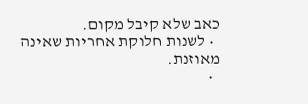כאב שלא קיבל מקום.
  • לשנות חלוקת אחריות שאינה מאוזנת.
  •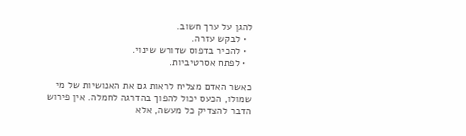להגן על ערך חשוב.
  • לבקש עזרה.
  • להכיר בדפוס שדורש שינוי.
  • לפתח אסרטיביות.

כאשר האדם מצליח לראות גם את האנושיות של מי שמולו, הכעס יכול להפוך בהדרגה לחמלה. אין פירוש הדבר להצדיק כל מעשה, אלא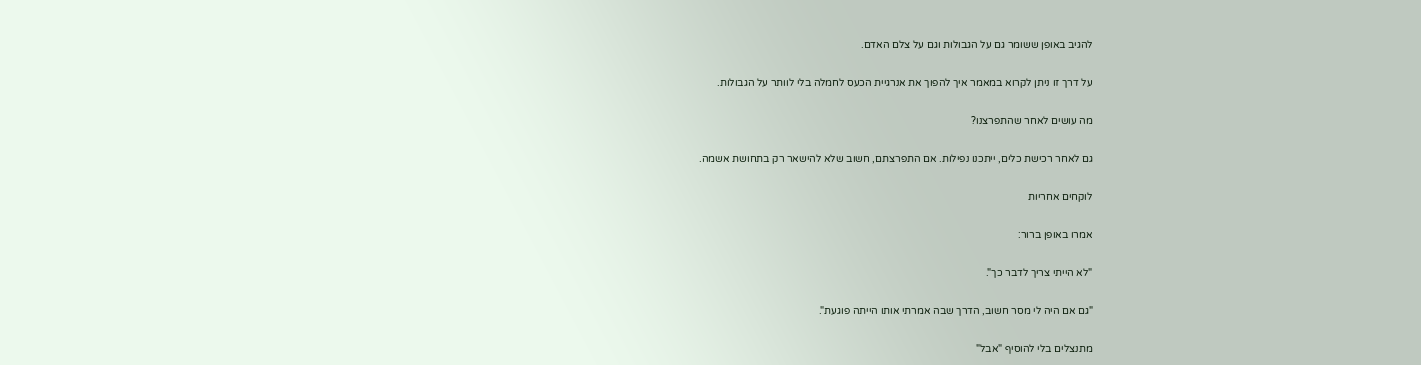להגיב באופן ששומר גם על הגבולות וגם על צלם האדם.

על דרך זו ניתן לקרוא במאמר איך להפוך את אנרגיית הכעס לחמלה בלי לוותר על הגבולות.

מה עושים לאחר שהתפרצנו?

גם לאחר רכישת כלים, ייתכנו נפילות. אם התפרצתם, חשוב שלא להישאר רק בתחושת אשמה.

לוקחים אחריות

אמרו באופן ברור:

"לא הייתי צריך לדבר כך".

"גם אם היה לי מסר חשוב, הדרך שבה אמרתי אותו הייתה פוגעת".

מתנצלים בלי להוסיף "אבל"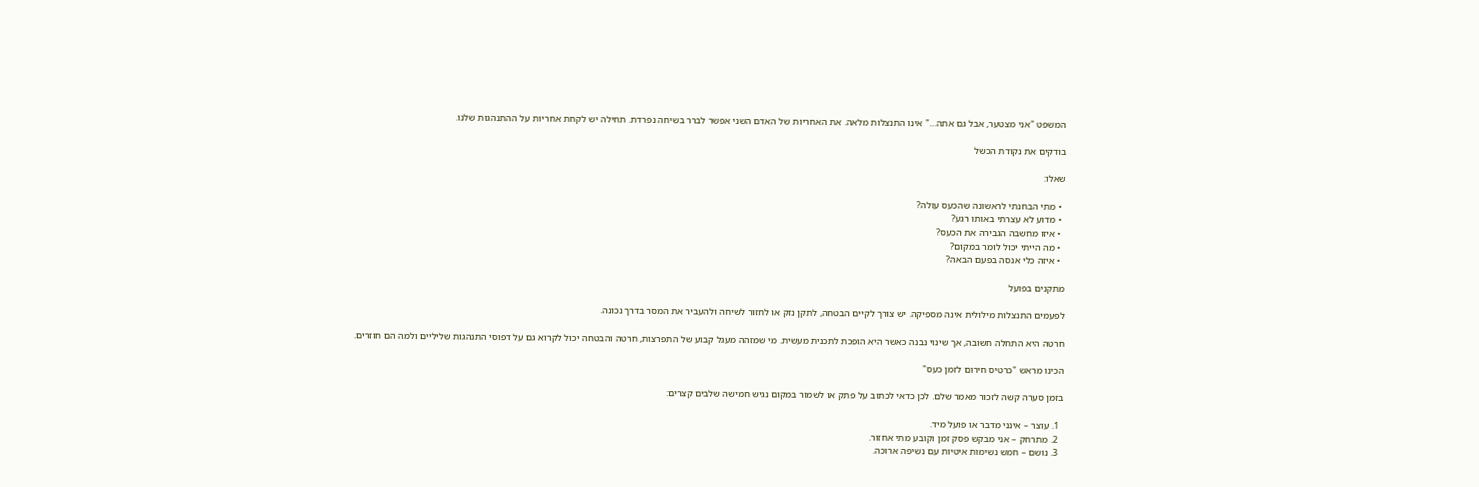המשפט "אני מצטער, אבל גם אתה…" אינו התנצלות מלאה. את האחריות של האדם השני אפשר לברר בשיחה נפרדת. תחילה יש לקחת אחריות על ההתנהגות שלנו.

בודקים את נקודת הכשל

שאלו:

  • מתי הבחנתי לראשונה שהכעס עולה?
  • מדוע לא עצרתי באותו רגע?
  • איזו מחשבה הגבירה את הכעס?
  • מה הייתי יכול לומר במקום?
  • איזה כלי אנסה בפעם הבאה?

מתקנים בפועל

לפעמים התנצלות מילולית אינה מספיקה. יש צורך לקיים הבטחה, לתקן נזק או לחזור לשיחה ולהעביר את המסר בדרך נכונה.

חרטה היא התחלה חשובה, אך שינוי נבנה כאשר היא הופכת לתכנית מעשית. מי שמזהה מעגל קבוע של התפרצות, חרטה והבטחה יכול לקרוא גם על דפוסי התנהגות שליליים ולמה הם חוזרים.

הכינו מראש "כרטיס חירום לזמן כעס"

בזמן סערה קשה לזכור מאמר שלם. לכן כדאי לכתוב על פתק או לשמור במקום נגיש חמישה שלבים קצרים:

  1. עוצר – אינני מדבר או פועל מיד.
  2. מתרחק – אני מבקש פסק זמן וקובע מתי אחזור.
  3. נושם – חמש נשימות איטיות עם נשיפה ארוכה.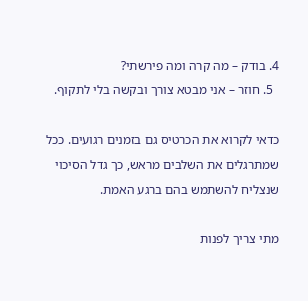4. בודק – מה קרה ומה פירשתי?
  5. חוזר – אני מבטא צורך ובקשה בלי לתקוף.

כדאי לקרוא את הכרטיס גם בזמנים רגועים. ככל שמתרגלים את השלבים מראש, כך גדל הסיכוי שנצליח להשתמש בהם ברגע האמת.

מתי צריך לפנות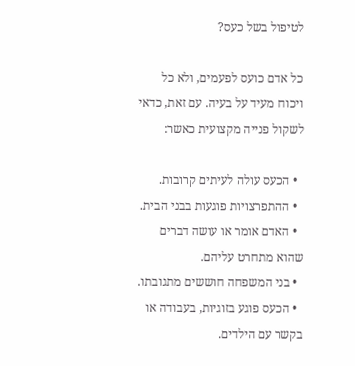לטיפול בשל כעס?

כל אדם כועס לפעמים, ולא כל ויכוח מעיד על בעיה. עם זאת, כדאי לשקול פנייה מקצועית כאשר:

  • הכעס עולה לעיתים קרובות.
  • ההתפרצויות פוגעות בבני הבית.
  • האדם אומר או עושה דברים שהוא מתחרט עליהם.
  • בני המשפחה חוששים מתגובתו.
  • הכעס פוגע בזוגיות, בעבודה או בקשר עם הילדים.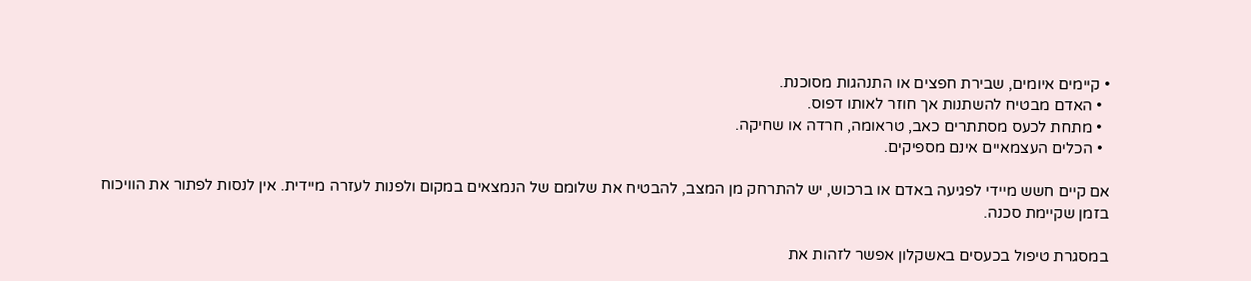• קיימים איומים, שבירת חפצים או התנהגות מסוכנת.
  • האדם מבטיח להשתנות אך חוזר לאותו דפוס.
  • מתחת לכעס מסתתרים כאב, טראומה, חרדה או שחיקה.
  • הכלים העצמאיים אינם מספיקים.

אם קיים חשש מיידי לפגיעה באדם או ברכוש, יש להתרחק מן המצב, להבטיח את שלומם של הנמצאים במקום ולפנות לעזרה מיידית. אין לנסות לפתור את הוויכוח בזמן שקיימת סכנה.

במסגרת טיפול בכעסים באשקלון אפשר לזהות את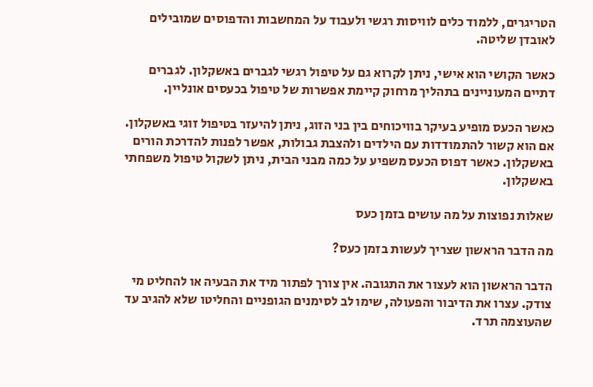הטריגרים, ללמוד כלים לוויסות רגשי ולעבוד על המחשבות והדפוסים שמובילים לאובדן שליטה.

כאשר הקושי הוא אישי, ניתן לקרוא גם על טיפול רגשי לגברים באשקלון. לגברים דתיים המעוניינים בתהליך מרחוק קיימת אפשרות של טיפול בכעסים אונליין.

כאשר הכעס מופיע בעיקר בוויכוחים בין בני הזוג, ניתן להיעזר בטיפול זוגי באשקלון. אם הוא קשור להתמודדות עם הילדים ולהצבת גבולות, אפשר לפנות להדרכת הורים באשקלון. כאשר דפוס הכעס משפיע על כמה מבני הבית, ניתן לשקול טיפול משפחתי באשקלון.

שאלות נפוצות על מה עושים בזמן כעס

מה הדבר הראשון שצריך לעשות בזמן כעס?

הדבר הראשון הוא לעצור את התגובה. אין צורך לפתור מיד את הבעיה או להחליט מי צודק. עצרו את הדיבור והפעולה, שימו לב לסימנים הגופניים והחליטו שלא להגיב עד שהעוצמה תרד.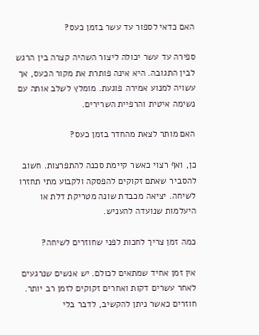האם כדאי לספור עד עשר בזמן כעס?

ספירה עד עשר יכולה ליצור השהיה קצרה בין הרגש לבין התגובה. היא אינה פותרת את מקור הכעס, אך עשויה למנוע אמירה פוגעת. מומלץ לשלב אותה עם נשימה איטית והרפיית השרירים.

האם מותר לצאת מהחדר בזמן כעס?

כן, ואף רצוי כאשר קיימת סכנה להתפרצות. חשוב להסביר שאתם זקוקים להפסקה ולקבוע מתי תחזרו לשיחה. יציאה מכבדת שונה מטריקת דלת או היעלמות שנועדה להעניש.

כמה זמן צריך לחכות לפני שחוזרים לשיחה?

אין זמן אחיד שמתאים לכולם. יש אנשים שנרגעים לאחר עשרים דקות ואחרים זקוקים לזמן רב יותר. חוזרים כאשר ניתן להקשיב, לדבר בלי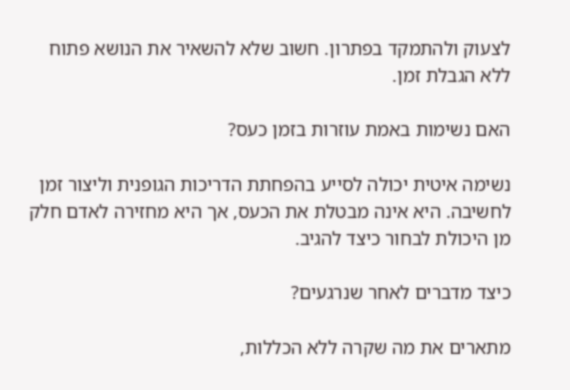לצעוק ולהתמקד בפתרון. חשוב שלא להשאיר את הנושא פתוח ללא הגבלת זמן.

האם נשימות באמת עוזרות בזמן כעס?

נשימה איטית יכולה לסייע בהפחתת הדריכות הגופנית וליצור זמן לחשיבה. היא אינה מבטלת את הכעס, אך היא מחזירה לאדם חלק מן היכולת לבחור כיצד להגיב.

כיצד מדברים לאחר שנרגעים?

מתארים את מה שקרה ללא הכללות,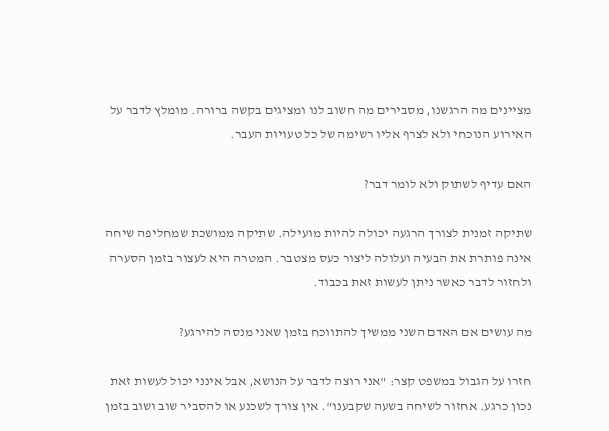מציינים מה הרגשנו, מסבירים מה חשוב לנו ומציגים בקשה ברורה. מומלץ לדבר על האירוע הנוכחי ולא לצרף אליו רשימה של כל טעויות העבר.

האם עדיף לשתוק ולא לומר דבר?

שתיקה זמנית לצורך הרגעה יכולה להיות מועילה. שתיקה ממושכת שמחליפה שיחה אינה פותרת את הבעיה ועלולה ליצור כעס מצטבר. המטרה היא לעצור בזמן הסערה ולחזור לדבר כאשר ניתן לעשות זאת בכבוד.

מה עושים אם האדם השני ממשיך להתווכח בזמן שאני מנסה להירגע?

חזרו על הגבול במשפט קצר: "אני רוצה לדבר על הנושא, אבל אינני יכול לעשות זאת נכון כרגע. אחזור לשיחה בשעה שקבענו". אין צורך לשכנע או להסביר שוב ושוב בזמן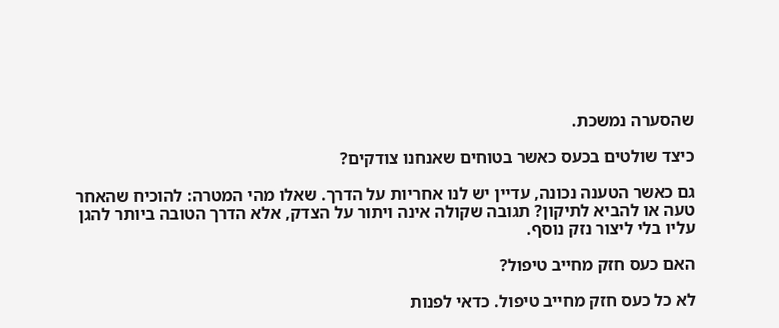שהסערה נמשכת.

כיצד שולטים בכעס כאשר בטוחים שאנחנו צודקים?

גם כאשר הטענה נכונה, עדיין יש לנו אחריות על הדרך. שאלו מהי המטרה: להוכיח שהאחר טעה או להביא לתיקון? תגובה שקולה אינה ויתור על הצדק, אלא הדרך הטובה ביותר להגן עליו בלי ליצור נזק נוסף.

האם כעס חזק מחייב טיפול?

לא כל כעס חזק מחייב טיפול. כדאי לפנות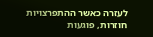לעזרה כאשר ההתפרצויות חוזרות, פוגעות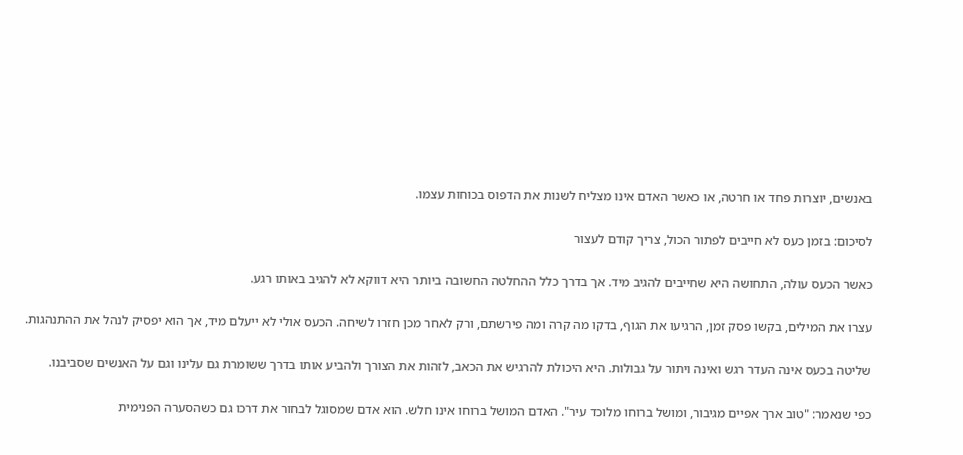באנשים, יוצרות פחד או חרטה, או כאשר האדם אינו מצליח לשנות את הדפוס בכוחות עצמו.

לסיכום: בזמן כעס לא חייבים לפתור הכול, צריך קודם לעצור

כאשר הכעס עולה, התחושה היא שחייבים להגיב מיד. אך בדרך כלל ההחלטה החשובה ביותר היא דווקא לא להגיב באותו רגע.

עצרו את המילים, בקשו פסק זמן, הרגיעו את הגוף, בדקו מה קרה ומה פירשתם, ורק לאחר מכן חזרו לשיחה. הכעס אולי לא ייעלם מיד, אך הוא יפסיק לנהל את ההתנהגות.

שליטה בכעס אינה העדר רגש ואינה ויתור על גבולות. היא היכולת להרגיש את הכאב, לזהות את הצורך ולהביע אותו בדרך ששומרת גם עלינו וגם על האנשים שסביבנו.

כפי שנאמר: "טוב ארך אפיים מגיבור, ומושל ברוחו מלוכד עיר". האדם המושל ברוחו אינו חלש. הוא אדם שמסוגל לבחור את דרכו גם כשהסערה הפנימית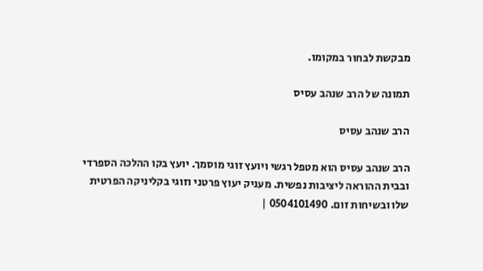מבקשת לבחור במקומו.

תמונה של הרב שנהב עסיס

הרב שנהב עסיס

הרב שנהב עסיס הוא מטפל רגשי ויועץ זוגי מוסמך. יועץ בקו ההלכה הספרדי ובבית ההוראה ליציבות נפשית. מעניק יעוץ פרטני וזוגי בקליניקה הפרטית שלו ובשיחות זום. 0504101490 |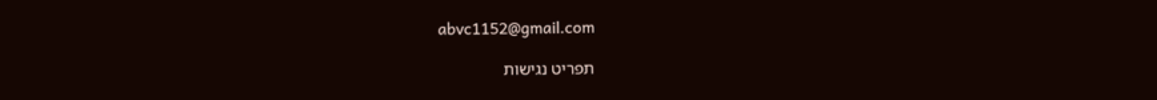abvc1152@gmail.com

תפריט נגישות